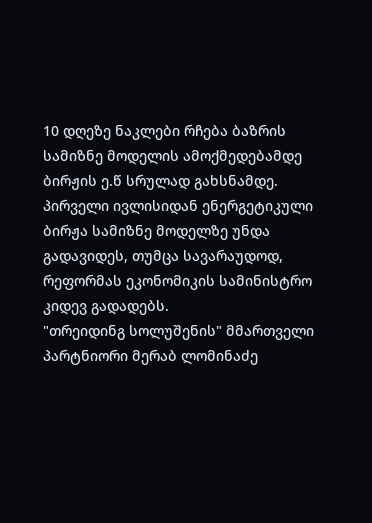10 დღეზე ნაკლები რჩება ბაზრის სამიზნე მოდელის ამოქმედებამდე ბირჟის ე.წ სრულად გახსნამდე. პირველი ივლისიდან ენერგეტიკული ბირჟა სამიზნე მოდელზე უნდა გადავიდეს, თუმცა სავარაუდოდ, რეფორმას ეკონომიკის სამინისტრო კიდევ გადადებს.
"თრეიდინგ სოლუშენის" მმართველი პარტნიორი მერაბ ლომინაძე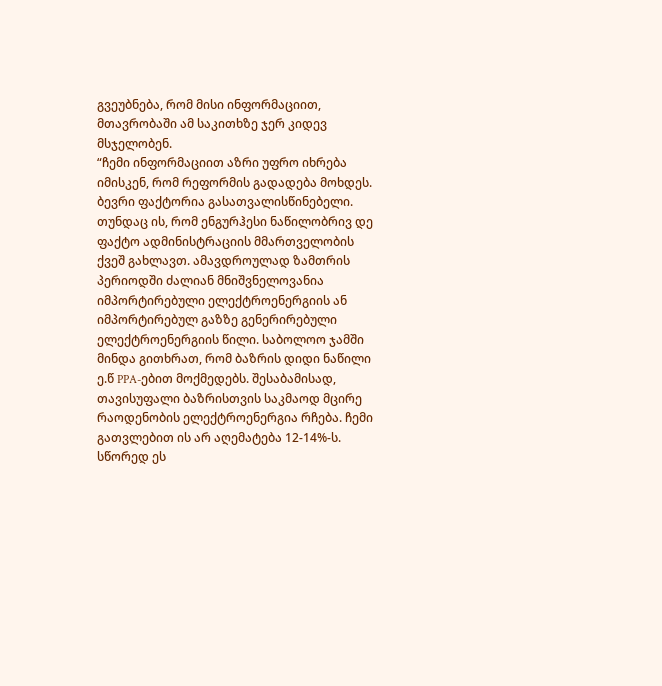გვეუბნება, რომ მისი ინფორმაციით, მთავრობაში ამ საკითხზე ჯერ კიდევ მსჯელობენ.
“ჩემი ინფორმაციით აზრი უფრო იხრება იმისკენ, რომ რეფორმის გადადება მოხდეს. ბევრი ფაქტორია გასათვალისწინებელი. თუნდაც ის, რომ ენგურჰესი ნაწილობრივ დე ფაქტო ადმინისტრაციის მმართველობის ქვეშ გახლავთ. ამავდროულად ზამთრის პერიოდში ძალიან მნიშვნელოვანია იმპორტირებული ელექტროენერგიის ან იმპორტირებულ გაზზე გენერირებული ელექტროენერგიის წილი. საბოლოო ჯამში მინდა გითხრათ, რომ ბაზრის დიდი ნაწილი ე.წ PPA-ებით მოქმედებს. შესაბამისად, თავისუფალი ბაზრისთვის საკმაოდ მცირე რაოდენობის ელექტროენერგია რჩება. ჩემი გათვლებით ის არ აღემატება 12-14%-ს. სწორედ ეს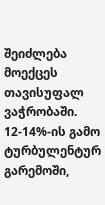შეიძლება მოექცეს თავისუფალ ვაჭრობაში. 12-14%-ის გამო ტურბულენტურ გარემოში,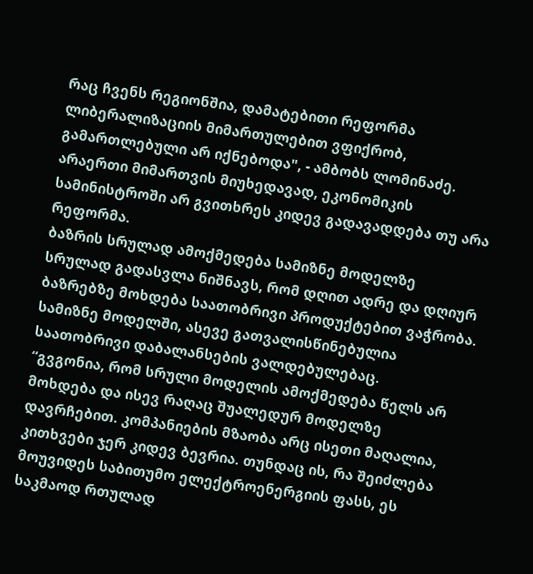რაც ჩვენს რეგიონშია, დამატებითი რეფორმა ლიბერალიზაციის მიმართულებით ვფიქრობ, გამართლებული არ იქნებოდა", - ამბობს ლომინაძე.
არაერთი მიმართვის მიუხედავად, ეკონომიკის სამინისტროში არ გვითხრეს კიდევ გადავადდება თუ არა რეფორმა.
ბაზრის სრულად ამოქმედება სამიზნე მოდელზე სრულად გადასვლა ნიშნავს, რომ დღით ადრე და დღიურ ბაზრებზე მოხდება საათობრივი პროდუქტებით ვაჭრობა. სამიზნე მოდელში, ასევე გათვალისწინებულია საათობრივი დაბალანსების ვალდებულებაც.
“გვგონია, რომ სრული მოდელის ამოქმედება წელს არ მოხდება და ისევ რაღაც შუალედურ მოდელზე დავრჩებით. კომპანიების მზაობა არც ისეთი მაღალია, კითხვები ჯერ კიდევ ბევრია. თუნდაც ის, რა შეიძლება მოუვიდეს საბითუმო ელექტროენერგიის ფასს, ეს საკმაოდ რთულად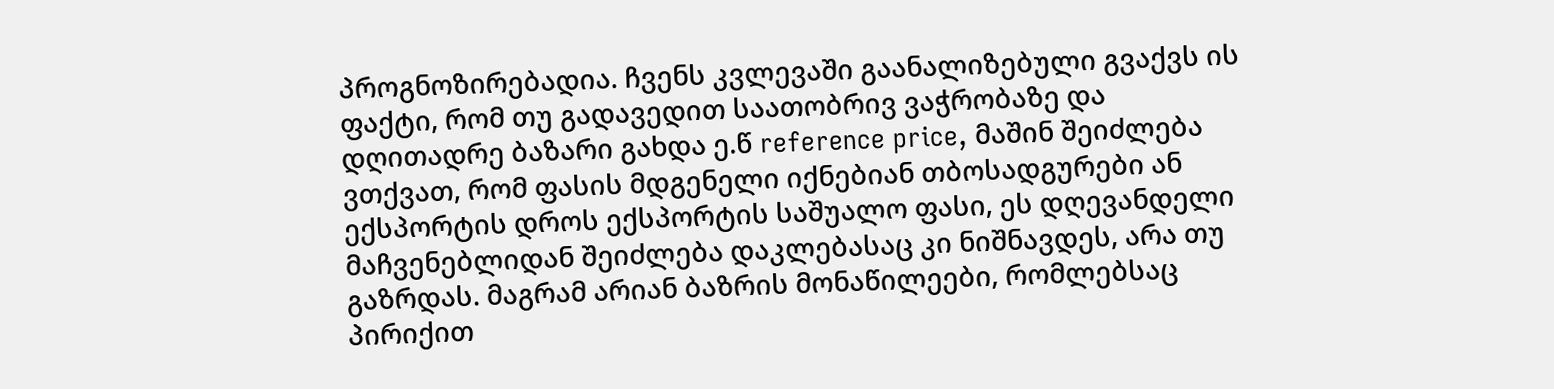პროგნოზირებადია. ჩვენს კვლევაში გაანალიზებული გვაქვს ის ფაქტი, რომ თუ გადავედით საათობრივ ვაჭრობაზე და დღითადრე ბაზარი გახდა ე.წ reference price, მაშინ შეიძლება ვთქვათ, რომ ფასის მდგენელი იქნებიან თბოსადგურები ან ექსპორტის დროს ექსპორტის საშუალო ფასი, ეს დღევანდელი მაჩვენებლიდან შეიძლება დაკლებასაც კი ნიშნავდეს, არა თუ გაზრდას. მაგრამ არიან ბაზრის მონაწილეები, რომლებსაც პირიქით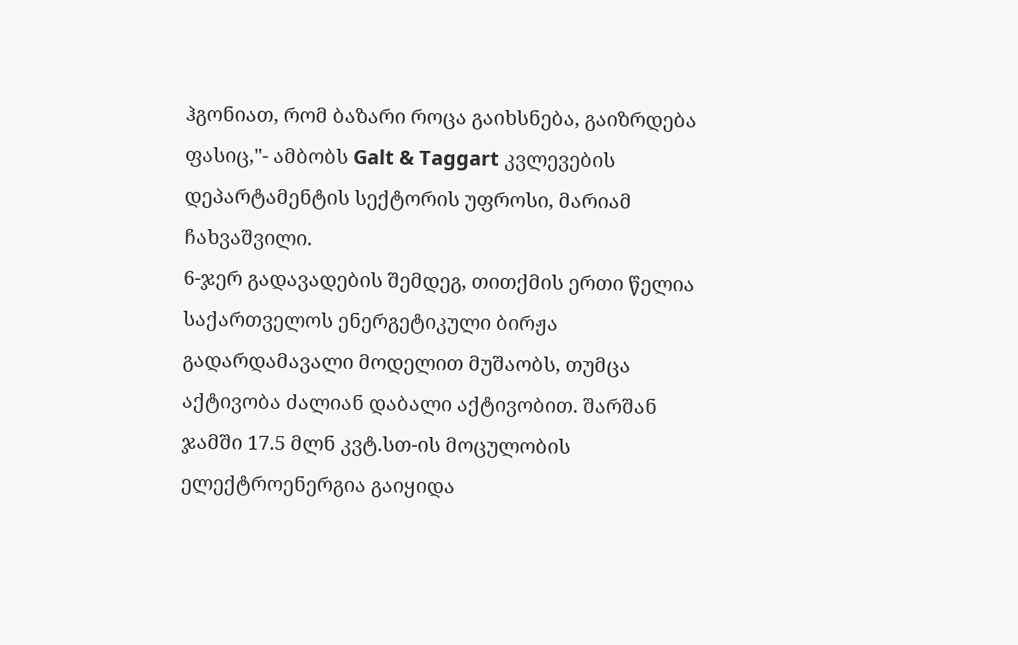ჰგონიათ, რომ ბაზარი როცა გაიხსნება, გაიზრდება ფასიც,"- ამბობს Galt & Taggart კვლევების დეპარტამენტის სექტორის უფროსი, მარიამ ჩახვაშვილი.
6-ჯერ გადავადების შემდეგ, თითქმის ერთი წელია საქართველოს ენერგეტიკული ბირჟა გადარდამავალი მოდელით მუშაობს, თუმცა აქტივობა ძალიან დაბალი აქტივობით. შარშან ჯამში 17.5 მლნ კვტ.სთ-ის მოცულობის ელექტროენერგია გაიყიდა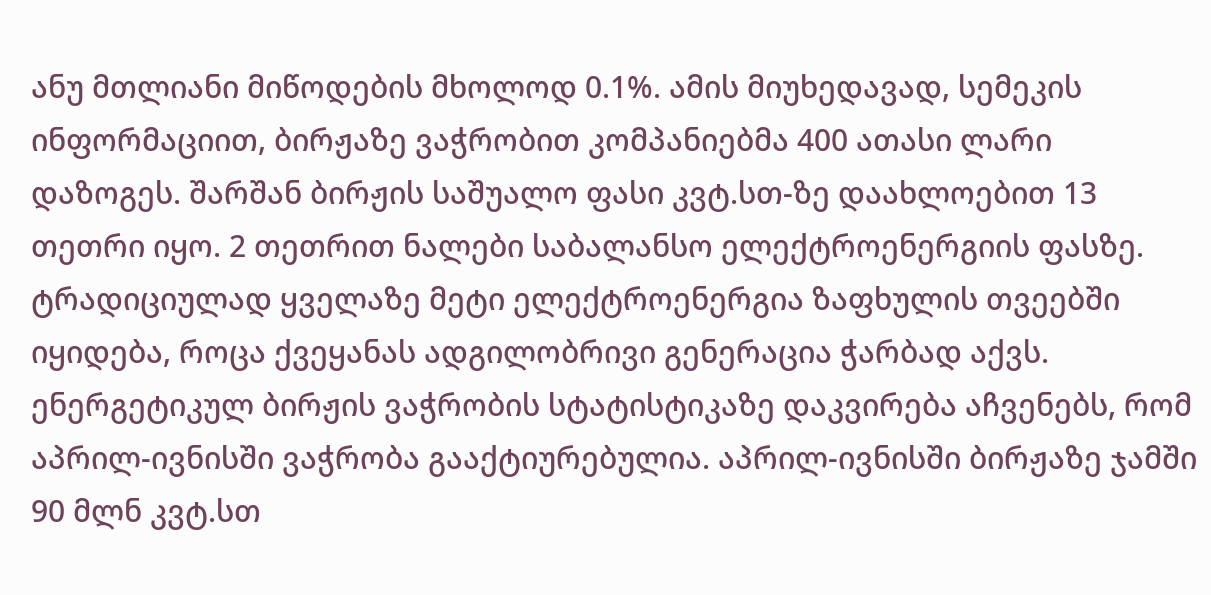ანუ მთლიანი მიწოდების მხოლოდ 0.1%. ამის მიუხედავად, სემეკის ინფორმაციით, ბირჟაზე ვაჭრობით კომპანიებმა 400 ათასი ლარი დაზოგეს. შარშან ბირჟის საშუალო ფასი კვტ.სთ-ზე დაახლოებით 13 თეთრი იყო. 2 თეთრით ნალები საბალანსო ელექტროენერგიის ფასზე. ტრადიციულად ყველაზე მეტი ელექტროენერგია ზაფხულის თვეებში იყიდება, როცა ქვეყანას ადგილობრივი გენერაცია ჭარბად აქვს. ენერგეტიკულ ბირჟის ვაჭრობის სტატისტიკაზე დაკვირება აჩვენებს, რომ აპრილ-ივნისში ვაჭრობა გააქტიურებულია. აპრილ-ივნისში ბირჟაზე ჯამში 90 მლნ კვტ.სთ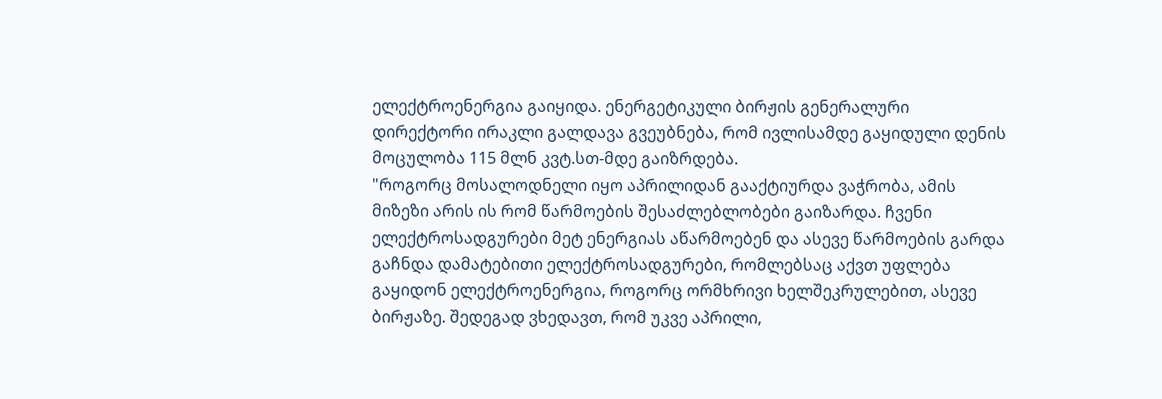ელექტროენერგია გაიყიდა. ენერგეტიკული ბირჟის გენერალური დირექტორი ირაკლი გალდავა გვეუბნება, რომ ივლისამდე გაყიდული დენის მოცულობა 115 მლნ კვტ.სთ-მდე გაიზრდება.
"როგორც მოსალოდნელი იყო აპრილიდან გააქტიურდა ვაჭრობა, ამის მიზეზი არის ის რომ წარმოების შესაძლებლობები გაიზარდა. ჩვენი ელექტროსადგურები მეტ ენერგიას აწარმოებენ და ასევე წარმოების გარდა გაჩნდა დამატებითი ელექტროსადგურები, რომლებსაც აქვთ უფლება გაყიდონ ელექტროენერგია, როგორც ორმხრივი ხელშეკრულებით, ასევე ბირჟაზე. შედეგად ვხედავთ, რომ უკვე აპრილი,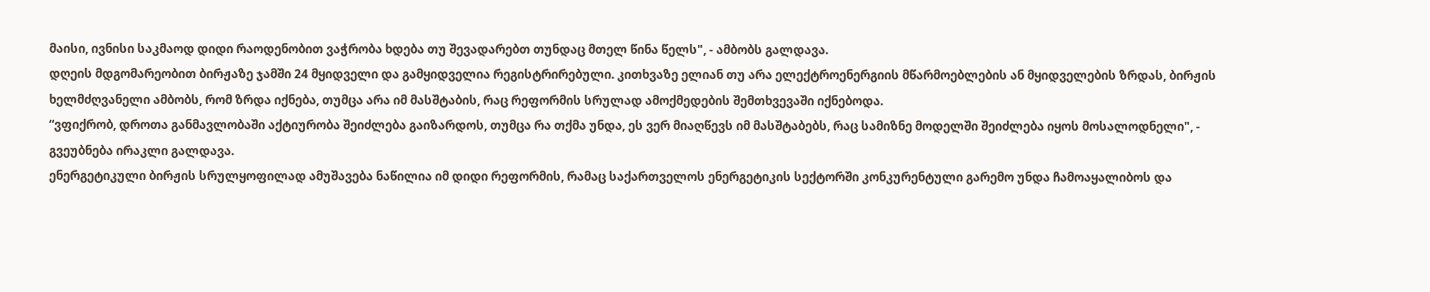მაისი, ივნისი საკმაოდ დიდი რაოდენობით ვაჭრობა ხდება თუ შევადარებთ თუნდაც მთელ წინა წელს", - ამბობს გალდავა.
დღეის მდგომარეობით ბირჟაზე ჯამში 24 მყიდველი და გამყიდველია რეგისტრირებული. კითხვაზე ელიან თუ არა ელექტროენერგიის მწარმოებლების ან მყიდველების ზრდას, ბირჟის ხელმძღვანელი ამბობს, რომ ზრდა იქნება, თუმცა არა იმ მასშტაბის, რაც რეფორმის სრულად ამოქმედების შემთხვევაში იქნებოდა.
“ვფიქრობ, დროთა განმავლობაში აქტიურობა შეიძლება გაიზარდოს, თუმცა რა თქმა უნდა, ეს ვერ მიაღწევს იმ მასშტაბებს, რაც სამიზნე მოდელში შეიძლება იყოს მოსალოდნელი", - გვეუბნება ირაკლი გალდავა.
ენერგეტიკული ბირჟის სრულყოფილად ამუშავება ნაწილია იმ დიდი რეფორმის, რამაც საქართველოს ენერგეტიკის სექტორში კონკურენტული გარემო უნდა ჩამოაყალიბოს და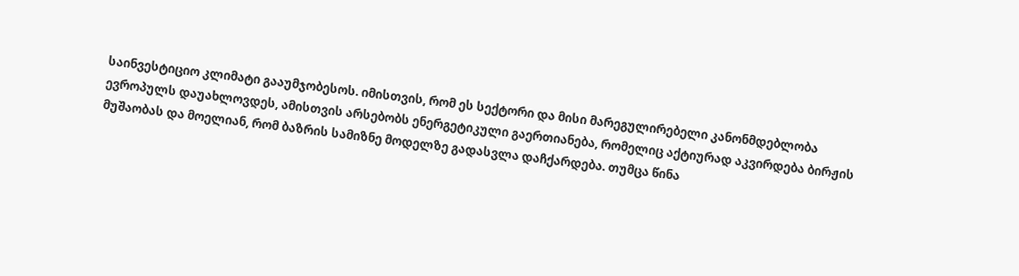საინვესტიციო კლიმატი გააუმჯობესოს. იმისთვის, რომ ეს სექტორი და მისი მარეგულირებელი კანონმდებლობა ევროპულს დაუახლოვდეს, ამისთვის არსებობს ენერგეტიკული გაერთიანება, რომელიც აქტიურად აკვირდება ბირჟის მუშაობას და მოელიან, რომ ბაზრის სამიზნე მოდელზე გადასვლა დაჩქარდება. თუმცა წინა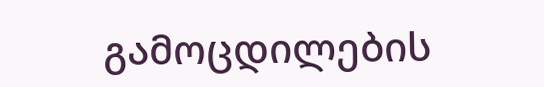გამოცდილების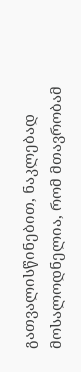გათვალისწინებით, ნაკლებად მოსალოდნელია, რომ მთავრობამ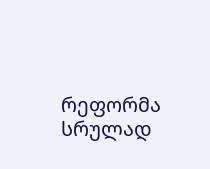რეფორმა სრულად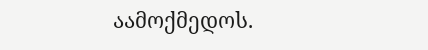აამოქმედოს.